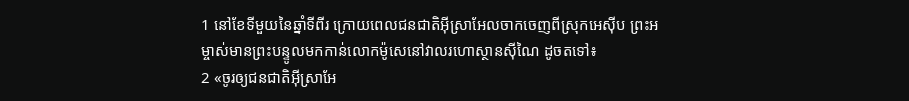1 នៅខែទីមួយនៃឆ្នាំទីពីរ ក្រោយពេលជនជាតិអ៊ីស្រាអែលចាកចេញពីស្រុកអេស៊ីប ព្រះអម្ចាស់មានព្រះបន្ទូលមកកាន់លោកម៉ូសេនៅវាលរហោស្ថានស៊ីណៃ ដូចតទៅ៖
2 «ចូរឲ្យជនជាតិអ៊ីស្រាអែ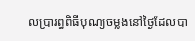លប្រារព្ធពិធីបុណ្យចម្លងនៅថ្ងៃដែលបា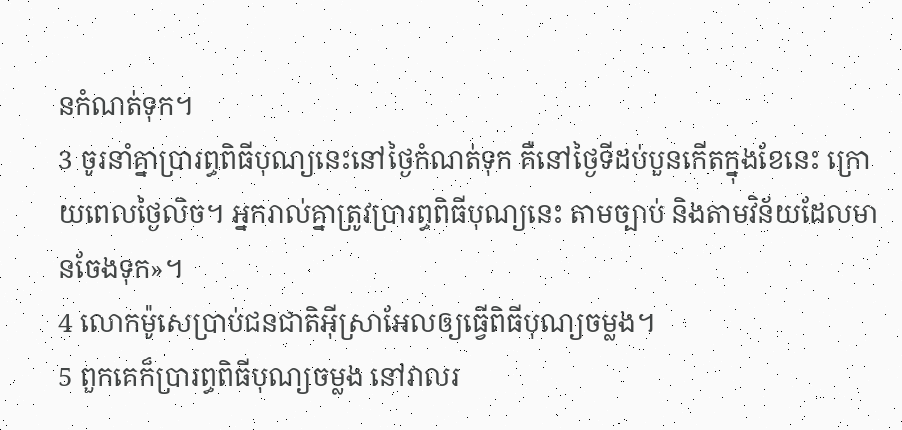នកំណត់ទុក។
3 ចូរនាំគ្នាប្រារព្ធពិធីបុណ្យនេះនៅថ្ងៃកំណត់ទុក គឺនៅថ្ងៃទីដប់បួនកើតក្នុងខែនេះ ក្រោយពេលថ្ងៃលិច។ អ្នករាល់គ្នាត្រូវប្រារព្ធពិធីបុណ្យនេះ តាមច្បាប់ និងតាមវិន័យដែលមានចែងទុក»។
4 លោកម៉ូសេប្រាប់ជនជាតិអ៊ីស្រាអែលឲ្យធ្វើពិធីបុណ្យចម្លង។
5 ពួកគេក៏ប្រារព្ធពិធីបុណ្យចម្លង នៅវាលរ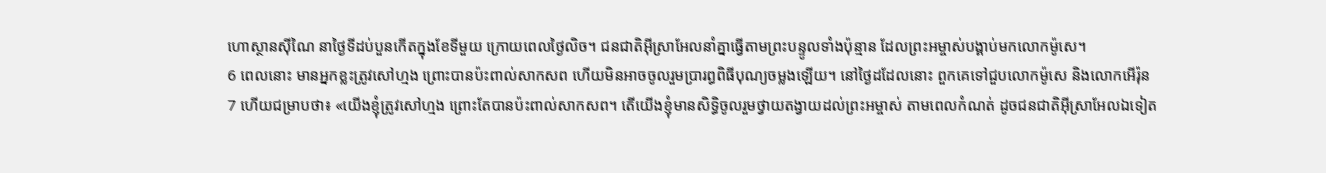ហោស្ថានស៊ីណៃ នាថ្ងៃទីដប់បួនកើតក្នុងខែទីមួយ ក្រោយពេលថ្ងៃលិច។ ជនជាតិអ៊ីស្រាអែលនាំគ្នាធ្វើតាមព្រះបន្ទូលទាំងប៉ុន្មាន ដែលព្រះអម្ចាស់បង្គាប់មកលោកម៉ូសេ។
6 ពេលនោះ មានអ្នកខ្លះត្រូវសៅហ្មង ព្រោះបានប៉ះពាល់សាកសព ហើយមិនអាចចូលរួមប្រារព្ធពិធីបុណ្យចម្លងឡើយ។ នៅថ្ងៃដដែលនោះ ពួកគេទៅជួបលោកម៉ូសេ និងលោកអើរ៉ុន
7 ហើយជម្រាបថា៖ «យើងខ្ញុំត្រូវសៅហ្មង ព្រោះតែបានប៉ះពាល់សាកសព។ តើយើងខ្ញុំមានសិទ្ធិចូលរួមថ្វាយតង្វាយដល់ព្រះអម្ចាស់ តាមពេលកំណត់ ដូចជនជាតិអ៊ីស្រាអែលឯទៀត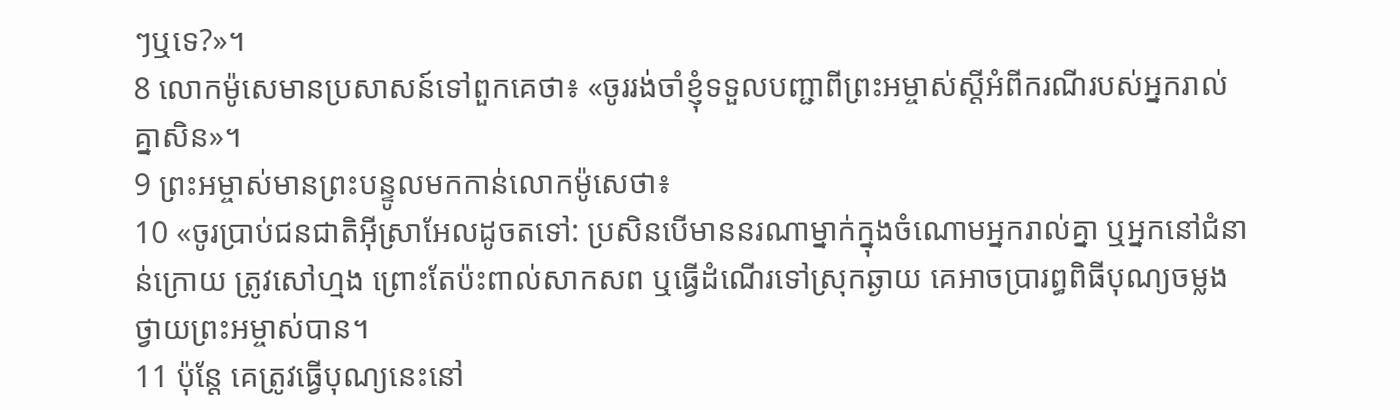ៗឬទេ?»។
8 លោកម៉ូសេមានប្រសាសន៍ទៅពួកគេថា៖ «ចូររង់ចាំខ្ញុំទទួលបញ្ជាពីព្រះអម្ចាស់ស្ដីអំពីករណីរបស់អ្នករាល់គ្នាសិន»។
9 ព្រះអម្ចាស់មានព្រះបន្ទូលមកកាន់លោកម៉ូសេថា៖
10 «ចូរប្រាប់ជនជាតិអ៊ីស្រាអែលដូចតទៅ: ប្រសិនបើមាននរណាម្នាក់ក្នុងចំណោមអ្នករាល់គ្នា ឬអ្នកនៅជំនាន់ក្រោយ ត្រូវសៅហ្មង ព្រោះតែប៉ះពាល់សាកសព ឬធ្វើដំណើរទៅស្រុកឆ្ងាយ គេអាចប្រារព្ធពិធីបុណ្យចម្លងថ្វាយព្រះអម្ចាស់បាន។
11 ប៉ុន្តែ គេត្រូវធ្វើបុណ្យនេះនៅ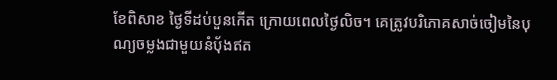ខែពិសាខ ថ្ងៃទីដប់បួនកើត ក្រោយពេលថ្ងៃលិច។ គេត្រូវបរិភោគសាច់ចៀមនៃបុណ្យចម្លងជាមួយនំប៉័ងឥត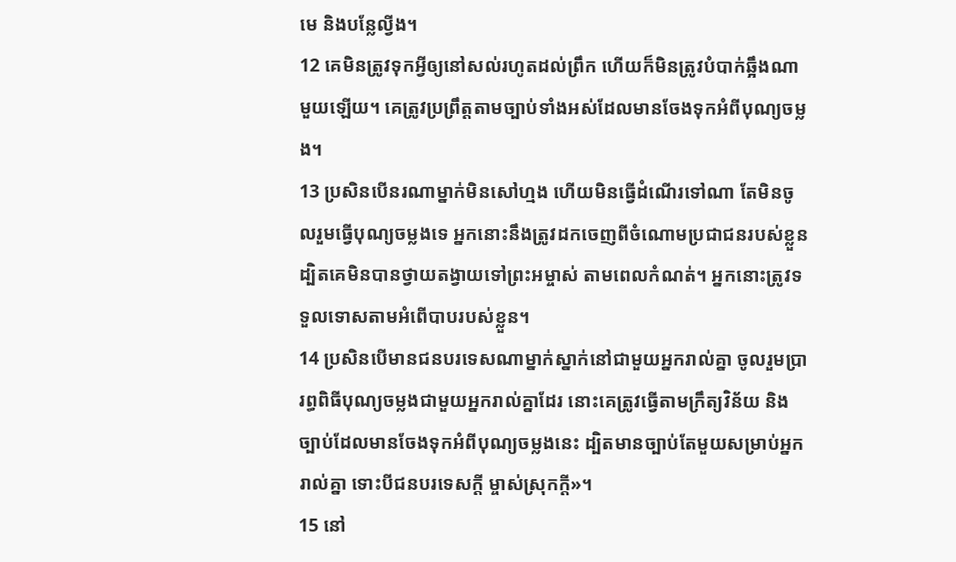មេ និងបន្លែល្វីង។
12 គេមិនត្រូវទុកអ្វីឲ្យនៅសល់រហូតដល់ព្រឹក ហើយក៏មិនត្រូវបំបាក់ឆ្អឹងណាមួយឡើយ។ គេត្រូវប្រព្រឹត្តតាមច្បាប់ទាំងអស់ដែលមានចែងទុកអំពីបុណ្យចម្លង។
13 ប្រសិនបើនរណាម្នាក់មិនសៅហ្មង ហើយមិនធ្វើដំណើរទៅណា តែមិនចូលរួមធ្វើបុណ្យចម្លងទេ អ្នកនោះនឹងត្រូវដកចេញពីចំណោមប្រជាជនរបស់ខ្លួន ដ្បិតគេមិនបានថ្វាយតង្វាយទៅព្រះអម្ចាស់ តាមពេលកំណត់។ អ្នកនោះត្រូវទទួលទោសតាមអំពើបាបរបស់ខ្លួន។
14 ប្រសិនបើមានជនបរទេសណាម្នាក់ស្នាក់នៅជាមួយអ្នករាល់គ្នា ចូលរួមប្រារព្ធពិធីបុណ្យចម្លងជាមួយអ្នករាល់គ្នាដែរ នោះគេត្រូវធ្វើតាមក្រឹត្យវិន័យ និងច្បាប់ដែលមានចែងទុកអំពីបុណ្យចម្លងនេះ ដ្បិតមានច្បាប់តែមួយសម្រាប់អ្នករាល់គ្នា ទោះបីជនបរទេសក្ដី ម្ចាស់ស្រុកក្ដី»។
15 នៅ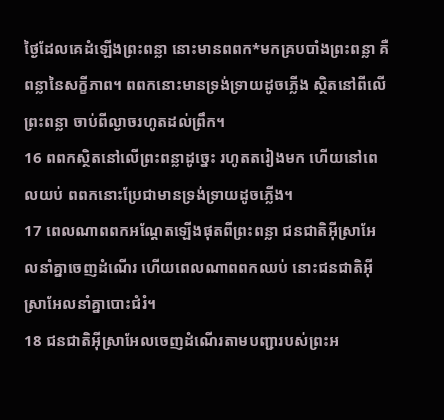ថ្ងៃដែលគេដំឡើងព្រះពន្លា នោះមានពពក*មកគ្របបាំងព្រះពន្លា គឺពន្លានៃសក្ខីភាព។ ពពកនោះមានទ្រង់ទ្រាយដូចភ្លើង ស្ថិតនៅពីលើព្រះពន្លា ចាប់ពីល្ងាចរហូតដល់ព្រឹក។
16 ពពកស្ថិតនៅលើព្រះពន្លាដូច្នេះ រហូតតរៀងមក ហើយនៅពេលយប់ ពពកនោះប្រែជាមានទ្រង់ទ្រាយដូចភ្លើង។
17 ពេលណាពពកអណ្ដែតឡើងផុតពីព្រះពន្លា ជនជាតិអ៊ីស្រាអែលនាំគ្នាចេញដំណើរ ហើយពេលណាពពកឈប់ នោះជនជាតិអ៊ីស្រាអែលនាំគ្នាបោះជំរំ។
18 ជនជាតិអ៊ីស្រាអែលចេញដំណើរតាមបញ្ជារបស់ព្រះអ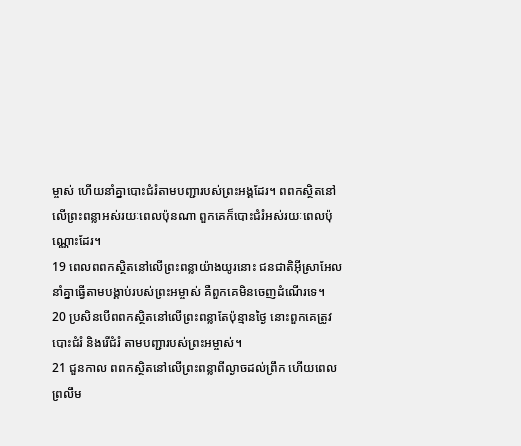ម្ចាស់ ហើយនាំគ្នាបោះជំរំតាមបញ្ជារបស់ព្រះអង្គដែរ។ ពពកស្ថិតនៅលើព្រះពន្លាអស់រយៈពេលប៉ុនណា ពួកគេក៏បោះជំរំអស់រយៈពេលប៉ុណ្ណោះដែរ។
19 ពេលពពកស្ថិតនៅលើព្រះពន្លាយ៉ាងយូរនោះ ជនជាតិអ៊ីស្រាអែលនាំគ្នាធ្វើតាមបង្គាប់របស់ព្រះអម្ចាស់ គឺពួកគេមិនចេញដំណើរទេ។
20 ប្រសិនបើពពកស្ថិតនៅលើព្រះពន្លាតែប៉ុន្មានថ្ងៃ នោះពួកគេត្រូវបោះជំរំ និងរើជំរំ តាមបញ្ជារបស់ព្រះអម្ចាស់។
21 ជួនកាល ពពកស្ថិតនៅលើព្រះពន្លាពីល្ងាចដល់ព្រឹក ហើយពេលព្រលឹម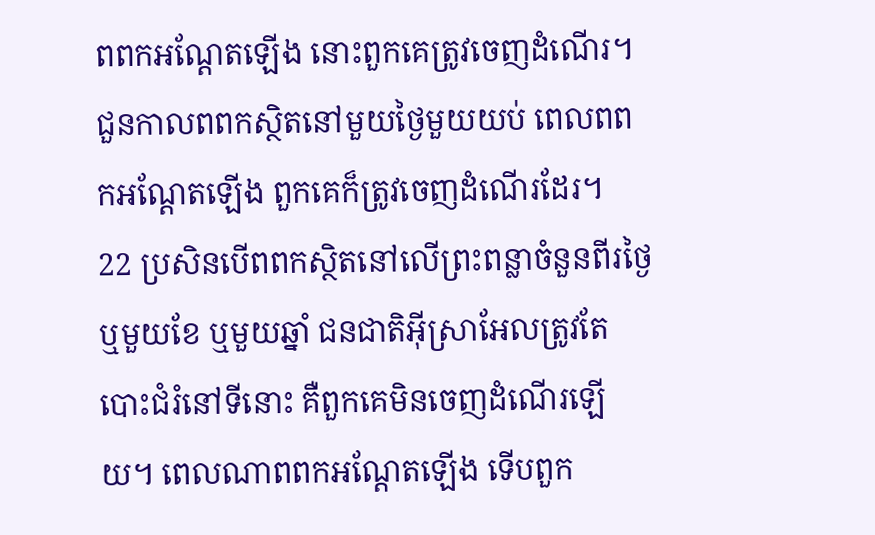ពពកអណ្ដែតឡើង នោះពួកគេត្រូវចេញដំណើរ។ ជួនកាលពពកស្ថិតនៅមួយថ្ងៃមួយយប់ ពេលពពកអណ្ដែតឡើង ពួកគេក៏ត្រូវចេញដំណើរដែរ។
22 ប្រសិនបើពពកស្ថិតនៅលើព្រះពន្លាចំនួនពីរថ្ងៃ ឬមួយខែ ឬមួយឆ្នាំ ជនជាតិអ៊ីស្រាអែលត្រូវតែបោះជំរំនៅទីនោះ គឺពួកគេមិនចេញដំណើរឡើយ។ ពេលណាពពកអណ្ដែតឡើង ទើបពួក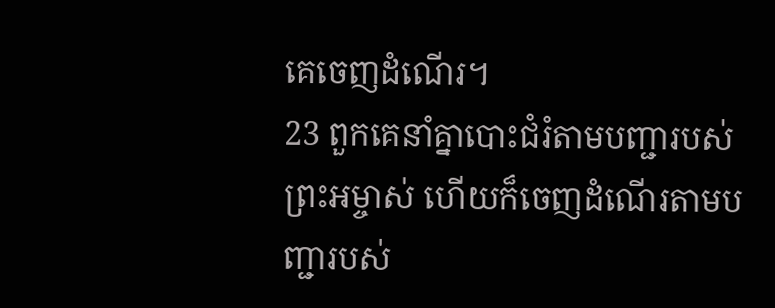គេចេញដំណើរ។
23 ពួកគេនាំគ្នាបោះជំរំតាមបញ្ជារបស់ព្រះអម្ចាស់ ហើយក៏ចេញដំណើរតាមបញ្ជារបស់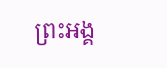ព្រះអង្គ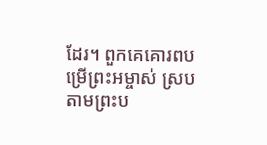ដែរ។ ពួកគេគោរពបម្រើព្រះអម្ចាស់ ស្របតាមព្រះប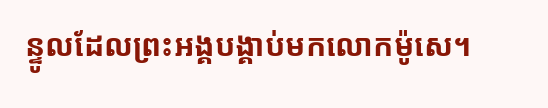ន្ទូលដែលព្រះអង្គបង្គាប់មកលោកម៉ូសេ។